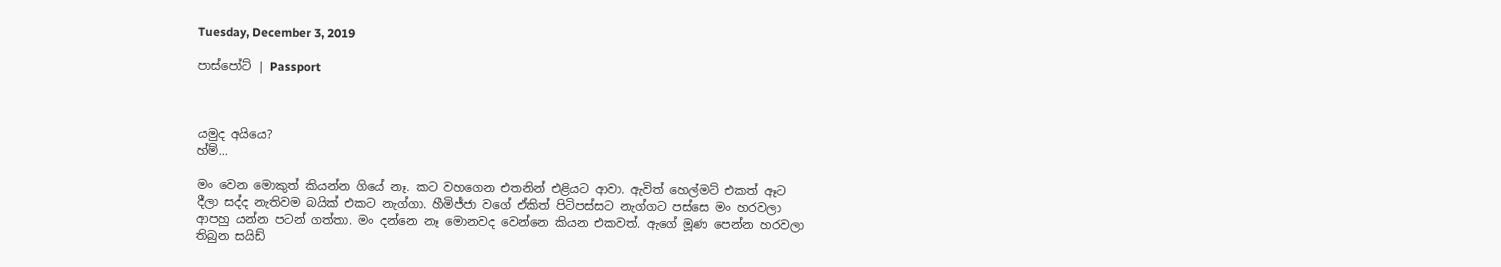Tuesday, December 3, 2019

පාස්පෝට් | Passport



යමුද අයියෙ?
හ්ම්...

මං වෙන මොකුත් කියන්න ගියේ නෑ. කට වහගෙන එතනින් එළියට ආවා. ඇවිත් හෙල්මට් එකත් ඈට දීලා සද්ද නැතිවම බයික් එකට නැග්ගා. හීමිජ්ජා වගේ ඒකිත් පිටිපස්සට නැග්ගට පස්සෙ මං හරවලා ආපහු යන්න පටන් ගත්තා. මං දන්නෙ නෑ මොනවද වෙන්නෙ කියන එකවත්. ඇගේ මූණ පෙන්න හරවලා තිබුන සයිඩ්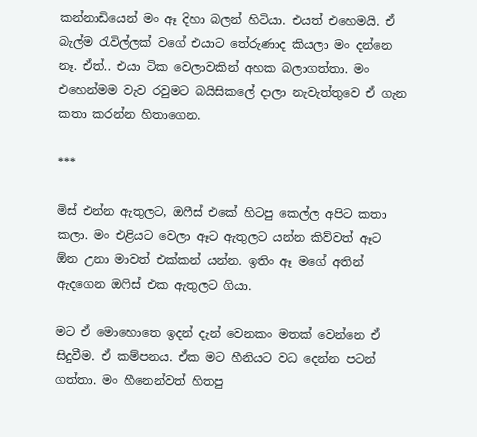කන්නාඩියෙන් මං ඈ දිහා බලන් හිටියා. එයත් එහෙමයි. ඒ බැල්ම රැවිල්ලක් වගේ එයාට තේරුණාද කියලා මං දන්නෙ නෑ. ඒත්.. එයා ටික වෙලාවකින් අහක බලාගත්තා. මං එහෙන්මම වැව රවුමට බයිසිකලේ දාලා නැවැත්තුවෙ ඒ ගැන කතා කරන්න හිතාගෙන.

***

මිස් එන්න ඇතුලට, ඔෆීස් එකේ හිටපු කෙල්ල අපිට කතා කලා. මං එළියට වෙලා ඈට ඇතුලට යන්න කිව්වත් ඈට ඕන උනා මාවත් එක්කන් යන්න. ඉතිං ඈ මගේ අතින් ඇදගෙන ඔෆිස් එක ඇතුලට ගියා.

මට ඒ මොහොතෙ ඉදන් දැන් වෙනකං මතක් වෙන්නෙ ඒ සිදුවීම. ඒ කම්පනය. ඒක මට හීනියට වධ දෙන්න පටන් ගත්තා. මං හීනෙන්වත් හිතපු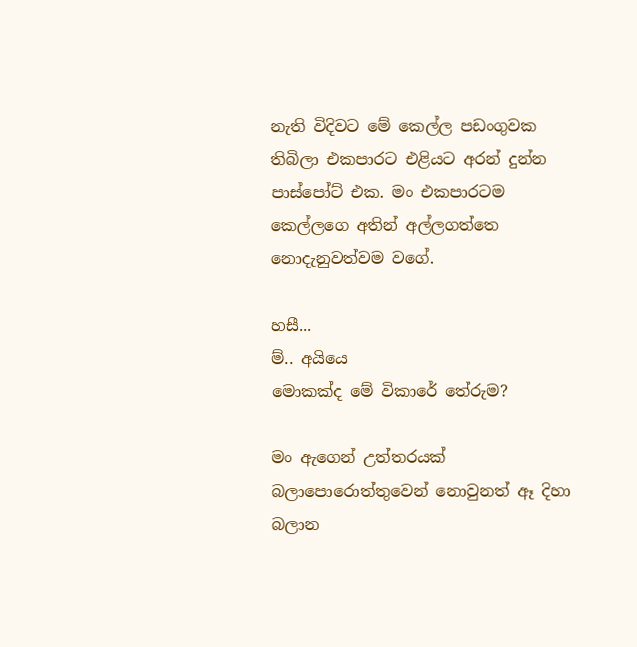නැති විදිවට මේ කෙල්ල පඩංගුවක තිබිලා එකපාරට එළියට අරන් දුන්න පාස්පෝට් එක. මං එකපාරටම කෙල්ලගෙ අතින් අල්ලගත්තෙ නොදැනුවත්වම වගේ.

හසී...
ම්.. අයියෙ
මොකක්ද මේ විකාරේ තේරුම?

මං ඇගෙන් උත්තරයක් බලාපොරොත්තුවෙන් නොවුනත් ඈ දිහා බලාන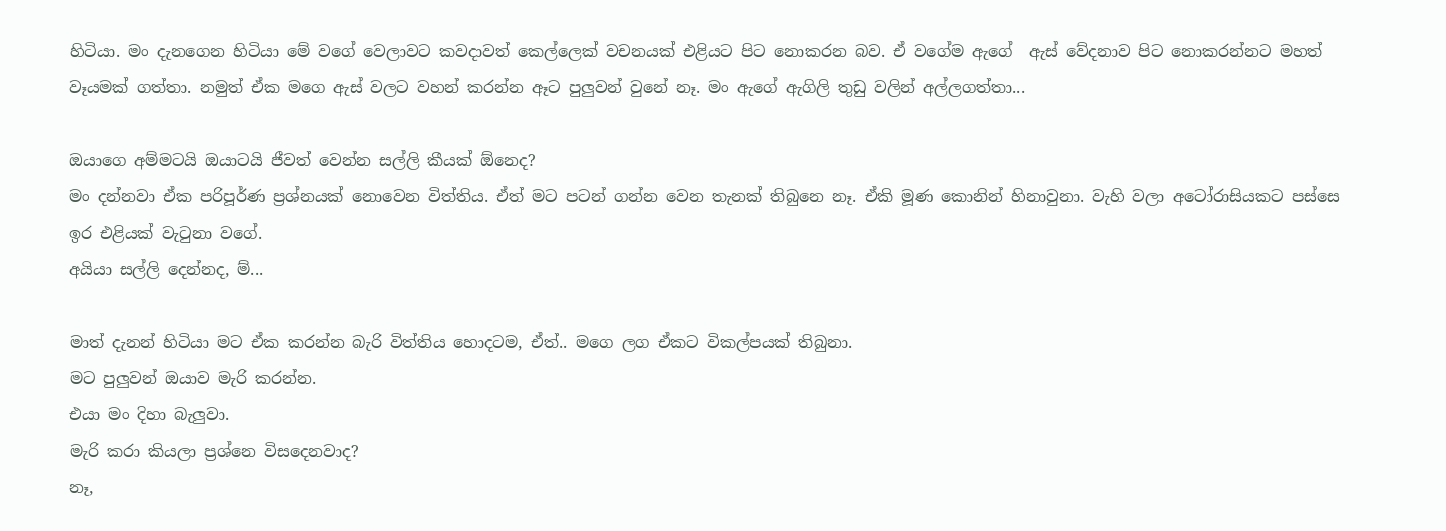හිටියා. මං දැනගෙන හිටියා මේ වගේ වෙලාවට කවදාවත් කෙල්ලෙක් වචනයක් එළියට පිට නොකරන බව. ඒ වගේම ඇගේ  ඇස් වේදනාව පිට නොකරන්නට මහත් වෑයමක් ගත්තා. නමුත් ඒක මගෙ ඇස් වලට වහන් කරන්න ඈට පුලුවන් වුනේ නෑ. මං ඇගේ ඇගිලි තුඩු වලින් අල්ලගත්තා...

ඔයාගෙ අම්මටයි ඔයාටයි ජීවත් වෙන්න සල්ලි කීයක් ඕනෙද?
මං දන්නවා ඒක පරිපූර්ණ ප්‍රශ්නයක් නොවෙන විත්තිය. ඒත් මට පටන් ගන්න වෙන තැනක් තිබුනෙ නෑ. ඒකි මූණ කොනින් හිනාවුනා. වැහි වලා අටෝරාසියකට පස්සෙ ඉර එළියක් වැටුනා වගේ.
අයියා සල්ලි දෙන්නද, ම්...

මාත් දැනන් හිටියා මට ඒක කරන්න බැරි විත්තිය හොදටම, ඒත්.. මගෙ ලග ඒකට විකල්පයක් තිබුනා.
මට පුලුවන් ඔයාව මැරි කරන්න.
එයා මං දිහා බැලුවා.
මැරි කරා කියලා ප්‍රශ්නෙ විසදෙනවාද?
නෑ,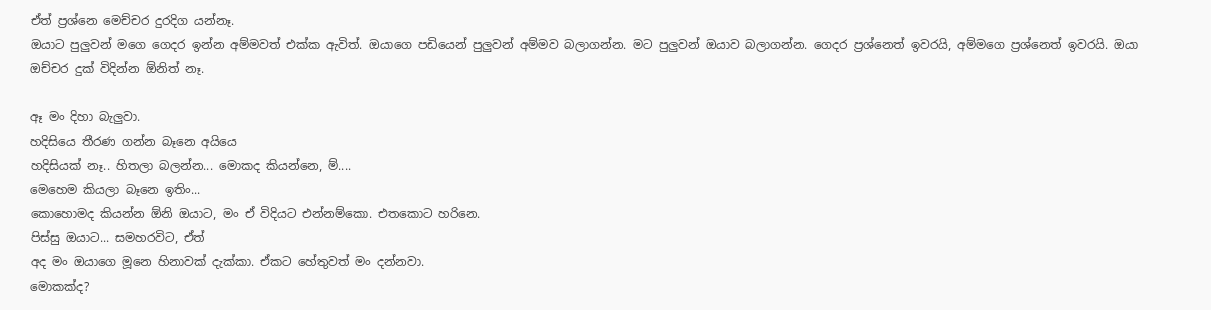ඒත් ප්‍රශ්නෙ මෙච්චර දුරදිග යන්නෑ.
ඔයාට පුලුවන් මගෙ ගෙදර ඉන්න අම්මවත් එක්ක ඇවිත්. ඔයාගෙ පඩියෙන් පුලුවන් අම්මව බලාගන්න. මට පුලුවන් ඔයාව බලාගන්න. ගෙදර ප්‍රශ්නෙත් ඉවරයි, අම්මගෙ ප්‍රශ්නෙත් ඉවරයි. ඔයා ඔච්චර දුක් විදින්න ඕනිත් නෑ.

ඈ මං දිහා බැලුවා.
හදිසියෙ තීරණ ගන්න බෑනෙ අයියෙ
හදිසියක් නෑ.. හිතලා බලන්න... මොකද කියන්නෙ, ම්....
මෙහෙම කියලා බෑනෙ ඉතිං...
කොහොමද කියන්න ඕනි ඔයාට, මං ඒ විදියට එන්නම්කො. එතකොට හරිනෙ.
පිස්සු ඔයාට... සමහරවිට, ඒත්
අද මං ඔයාගෙ මූනෙ හිනාවක් දැක්කා. ඒකට හේතුවත් මං දන්නවා.
මොකක්ද?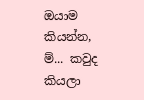ඔයාම කියන්න, ම්... කවුද කියලා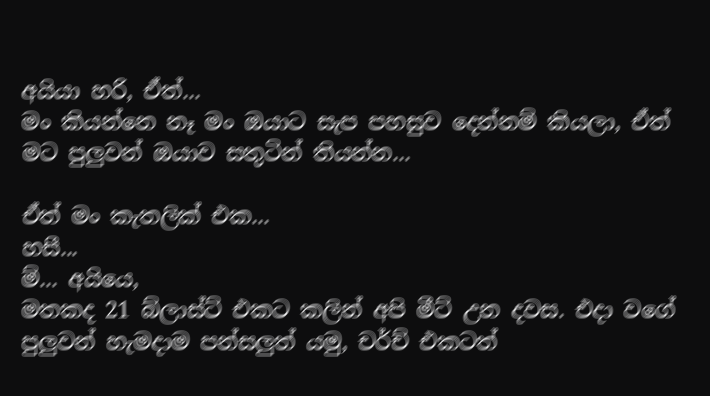අයියා හරි, ඒත්...
මං කියන්නෙ නෑ මං ඔයාට සැප පහසුව දෙන්නම් කියලා, ඒත් මට පුලුවන් ඔයාව සතුටින් තියන්න...

ඒත් මං කැතලික් එක...
හසී...
ම්... අයියෙ,
මතකද 21 බ්ලාස්ට් එකට කලින් අපි මීට් උන දවස. එදා වගේ පුලුවන් හැමදාම පන්සලුත් යමු, චර්ච් එකටත්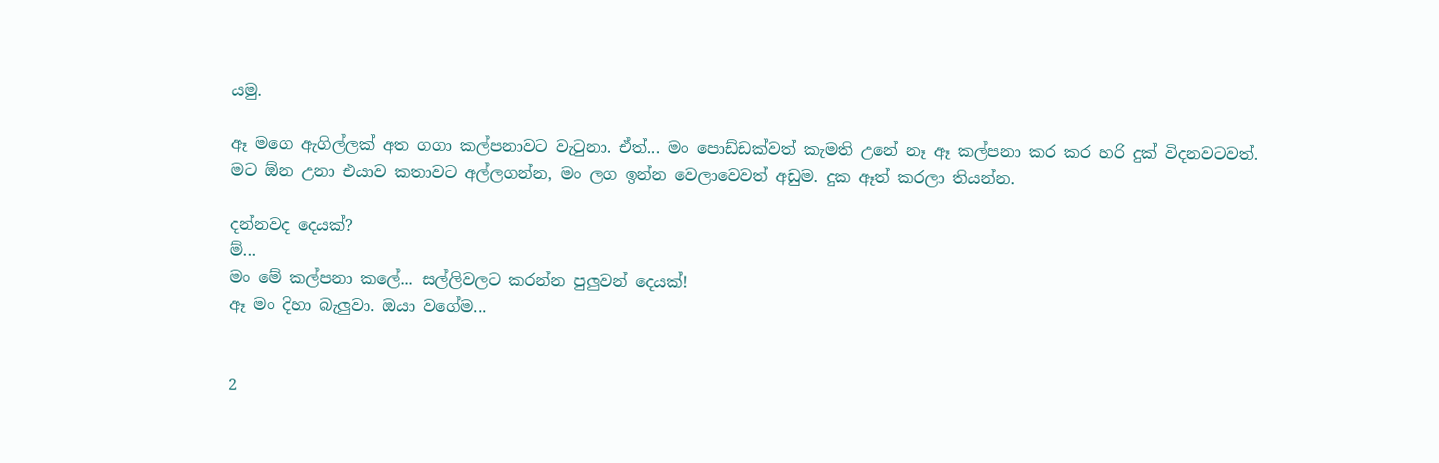යමු.

ඈ මගෙ ඇගිල්ලක් අත ගගා කල්පනාවට වැටුනා. ඒත්... මං පොඩ්ඩක්වත් කැමති උනේ නෑ ඈ කල්පනා කර කර හරි දුක් විදනවටවත්.
මට ඕන උනා එයාව කතාවට අල්ලගන්න, මං ලග ඉන්න වෙලාවෙවත් අඩුම. දුක ඈත් කරලා තියන්න.

දන්නවද දෙයක්?
ම්...
මං මේ කල්පනා කලේ... සල්ලිවලට කරන්න පුලුවන් දෙයක්!
ඈ මං දිහා බැලුවා. ඔයා වගේම...


2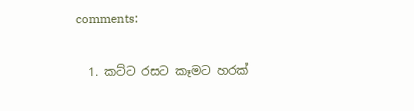comments:

  1. කට්ට රසට කෑමට හරක්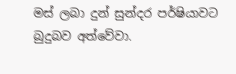මස් ලබා දුන් සුන්දර පර්ෂියාවට බුදුබව අත්වේවා.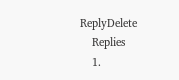ReplyDelete
    Replies
    1.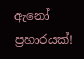ඇනෝ ප්‍රහාරයක්!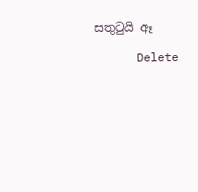සතුටුයි ඈ

      Delete